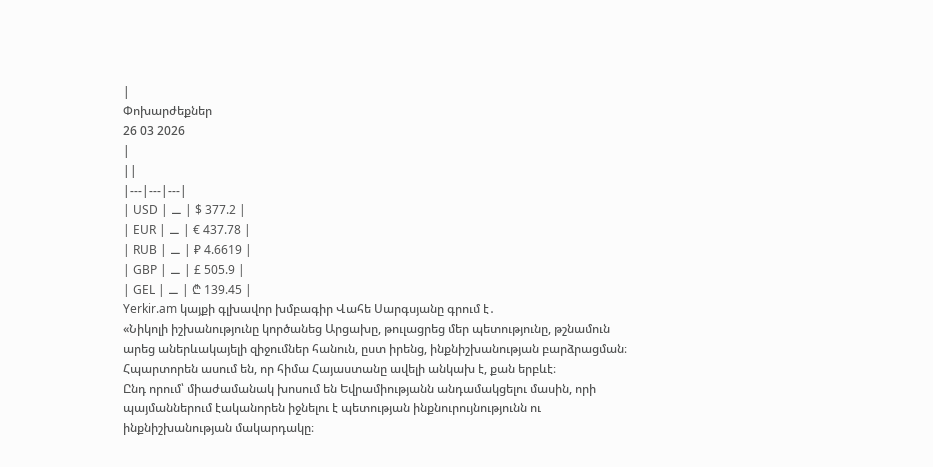|
Փոխարժեքներ
26 03 2026
|
||
|---|---|---|
| USD | ⚊ | $ 377.2 |
| EUR | ⚊ | € 437.78 |
| RUB | ⚊ | ₽ 4.6619 |
| GBP | ⚊ | £ 505.9 |
| GEL | ⚊ | ₾ 139.45 |
Yerkir.am կայքի գլխավոր խմբագիր Վահե Սարգսյանը գրում է․
«Նիկոլի իշխանությունը կործանեց Արցախը, թուլացրեց մեր պետությունը, թշնամուն արեց աներևակայելի զիջումներ հանուն, ըստ իրենց, ինքնիշխանության բարձրացման։
Հպարտորեն ասում են, որ հիմա Հայաստանը ավելի անկախ է, քան երբևէ։
Ընդ որում՝ միաժամանակ խոսում են Եվրամիությանն անդամակցելու մասին, որի պայմաններում էականորեն իջնելու է պետության ինքնուրույնությունն ու ինքնիշխանության մակարդակը։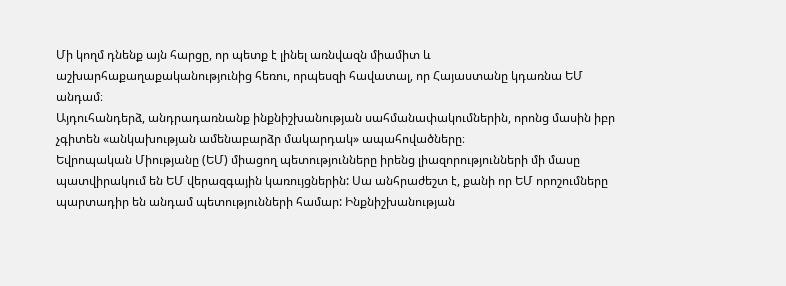Մի կողմ դնենք այն հարցը, որ պետք է լինել առնվազն միամիտ և աշխարհաքաղաքականությունից հեռու, որպեսզի հավատալ, որ Հայաստանը կդառնա ԵՄ անդամ։
Այդուհանդերձ, անդրադառնանք ինքնիշխանության սահմանափակումներին, որոնց մասին իբր չգիտեն «անկախության ամենաբարձր մակարդակ» ապահովածները։
Եվրոպական Միությանը (ԵՄ) միացող պետությունները իրենց լիազորությունների մի մասը պատվիրակում են ԵՄ վերազգային կառույցներին: Սա անհրաժեշտ է, քանի որ ԵՄ որոշումները պարտադիր են անդամ պետությունների համար: Ինքնիշխանության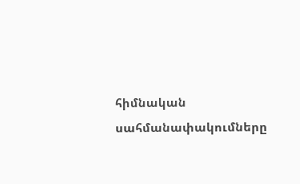հիմնական սահմանափակումները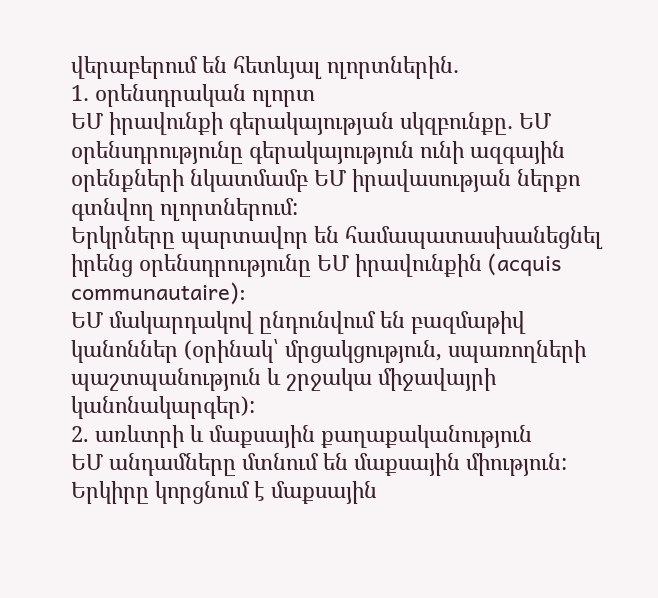վերաբերում են հետևյալ ոլորտներին․
1․ օրենսդրական ոլորտ
ԵՄ իրավունքի գերակայության սկզբունքը․ ԵՄ օրենսդրությունը գերակայություն ունի ազգային օրենքների նկատմամբ ԵՄ իրավասության ներքո գտնվող ոլորտներում:
Երկրները պարտավոր են համապատասխանեցնել իրենց օրենսդրությունը ԵՄ իրավունքին (acquis communautaire):
ԵՄ մակարդակով ընդունվում են բազմաթիվ կանոններ (օրինակ՝ մրցակցություն, սպառողների պաշտպանություն և շրջակա միջավայրի կանոնակարգեր):
2. առևտրի և մաքսային քաղաքականություն
ԵՄ անդամները մտնում են մաքսային միություն:
Երկիրը կորցնում է մաքսային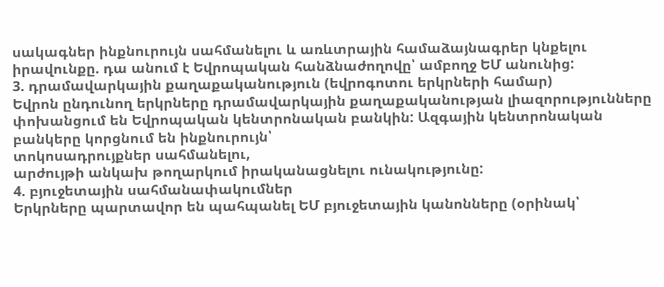սակագներ ինքնուրույն սահմանելու և առևտրային համաձայնագրեր կնքելու իրավունքը. դա անում է Եվրոպական հանձնաժողովը՝ ամբողջ ԵՄ անունից:
3. դրամավարկային քաղաքականություն (եվրոգոտու երկրների համար)
Եվրոն ընդունող երկրները դրամավարկային քաղաքականության լիազորությունները փոխանցում են Եվրոպական կենտրոնական բանկին: Ազգային կենտրոնական բանկերը կորցնում են ինքնուրույն՝
տոկոսադրույքներ սահմանելու,
արժույթի անկախ թողարկում իրականացնելու ունակությունը:
4. բյուջետային սահմանափակումներ
Երկրները պարտավոր են պահպանել ԵՄ բյուջետային կանոնները (օրինակ՝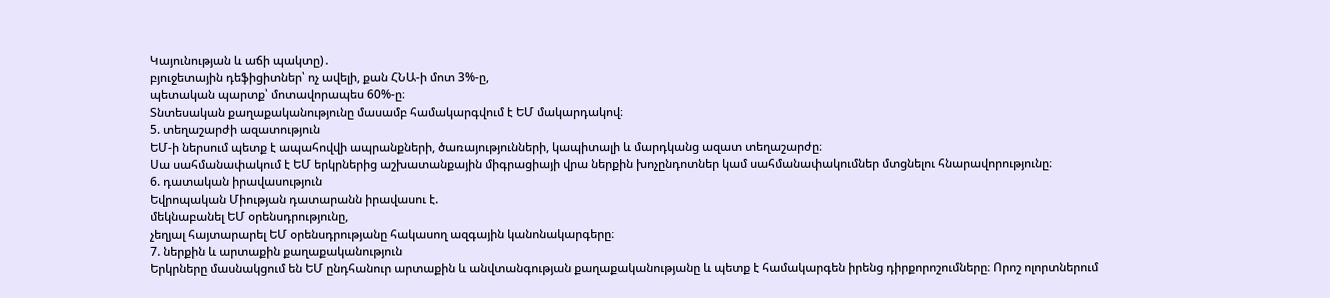Կայունության և աճի պակտը)․
բյուջետային դեֆիցիտներ՝ ոչ ավելի, քան ՀՆԱ-ի մոտ 3%-ը,
պետական պարտք՝ մոտավորապես 60%-ը։
Տնտեսական քաղաքականությունը մասամբ համակարգվում է ԵՄ մակարդակով։
5. տեղաշարժի ազատություն
ԵՄ-ի ներսում պետք է ապահովվի ապրանքների, ծառայությունների, կապիտալի և մարդկանց ազատ տեղաշարժը։
Սա սահմանափակում է ԵՄ երկրներից աշխատանքային միգրացիայի վրա ներքին խոչընդոտներ կամ սահմանափակումներ մտցնելու հնարավորությունը։
6. դատական իրավասություն
Եվրոպական Միության դատարանն իրավասու է.
մեկնաբանել ԵՄ օրենսդրությունը,
չեղյալ հայտարարել ԵՄ օրենսդրությանը հակասող ազգային կանոնակարգերը։
7. ներքին և արտաքին քաղաքականություն
Երկրները մասնակցում են ԵՄ ընդհանուր արտաքին և անվտանգության քաղաքականությանը և պետք է համակարգեն իրենց դիրքորոշումները։ Որոշ ոլորտներում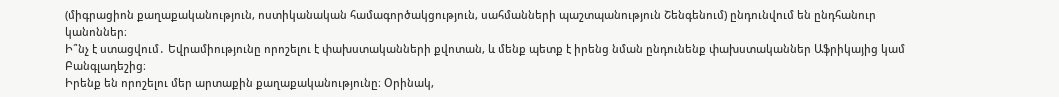(միգրացիոն քաղաքականություն, ոստիկանական համագործակցություն, սահմանների պաշտպանություն Շենգենում) ընդունվում են ընդհանուր կանոններ։
Ի՞նչ է ստացվում․ Եվրամիությունը որոշելու է փախստականների քվոտան, և մենք պետք է իրենց նման ընդունենք փախստականներ Աֆրիկայից կամ Բանգլադեշից։
Իրենք են որոշելու մեր արտաքին քաղաքականությունը։ Օրինակ,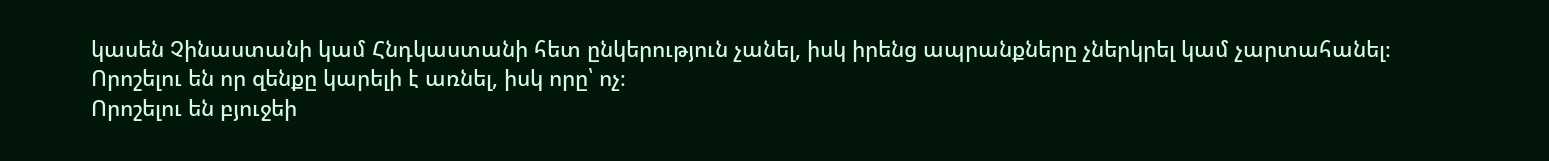կասեն Չինաստանի կամ Հնդկաստանի հետ ընկերություն չանել, իսկ իրենց ապրանքները չներկրել կամ չարտահանել։
Որոշելու են որ զենքը կարելի է առնել, իսկ որը՝ ոչ։
Որոշելու են բյուջեի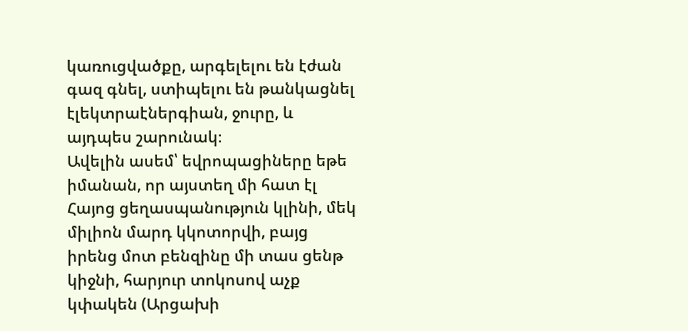կառուցվածքը, արգելելու են էժան գազ գնել, ստիպելու են թանկացնել էլեկտրաէներգիան, ջուրը, և այդպես շարունակ։
Ավելին ասեմ՝ եվրոպացիները եթե իմանան, որ այստեղ մի հատ էլ Հայոց ցեղասպանություն կլինի, մեկ միլիոն մարդ կկոտորվի, բայց իրենց մոտ բենզինը մի տաս ցենթ կիջնի, հարյուր տոկոսով աչք կփակեն (Արցախի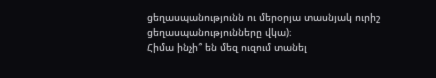ցեղասպանությունն ու մերօրյա տասնյակ ուրիշ ցեղասպանությունները վկա)։
Հիմա ինչի՞ են մեզ ուզում տանել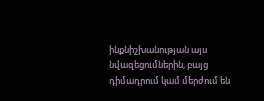ինքնիշխանության այս նվազեցումներին, բայց դիմադրում կամ մերժում են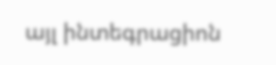այլ ինտեգրացիոն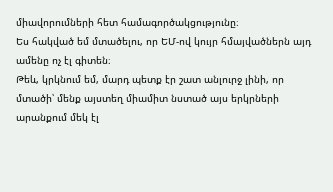միավորումների հետ համագործակցությունը։
Ես հակված եմ մտածելու, որ ԵՄ-ով կույր հմայվածներն այդ ամենը ոչ էլ գիտեն։
Թեև, կրկնում եմ, մարդ պետք էր շատ անլուրջ լինի, որ մտածի՝ մենք այստեղ միամիտ նստած այս երկրների արանքում մեկ էլ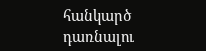հանկարծ դառնալու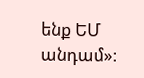ենք ԵՄ անդամ»։